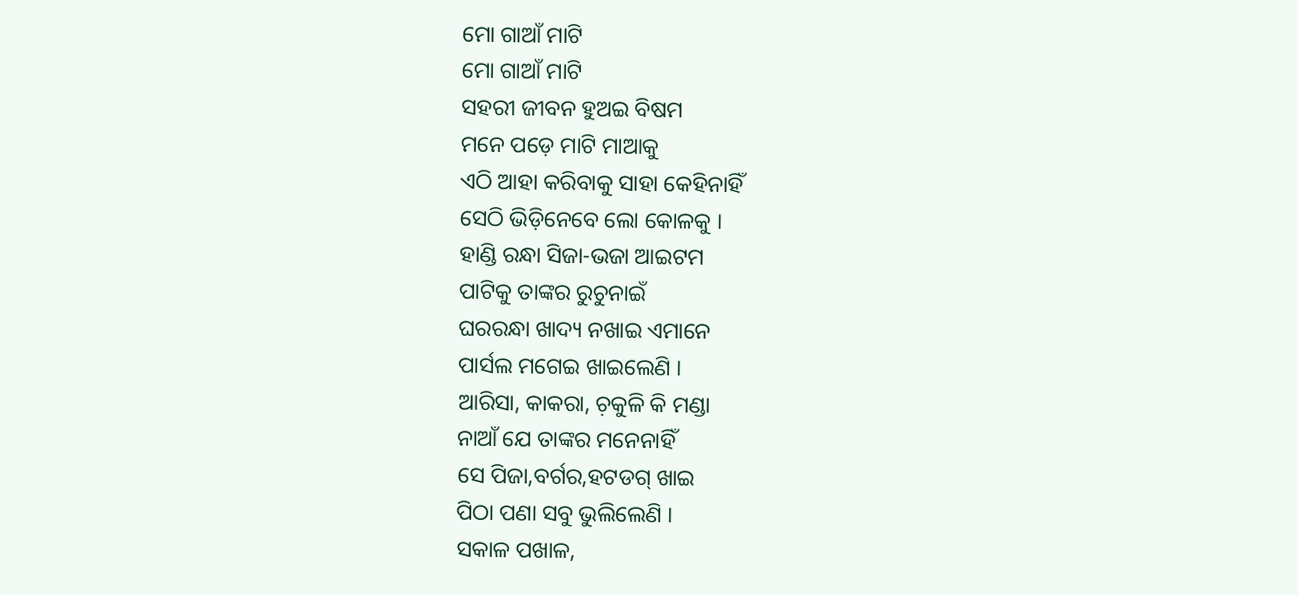ମୋ ଗାଆଁ ମାଟି
ମୋ ଗାଆଁ ମାଟି
ସହରୀ ଜୀବନ ହୁଅଇ ବିଷମ
ମନେ ପଡ଼େ ମାଟି ମାଆକୁ
ଏଠି ଆହା କରିବାକୁ ସାହା କେହିନାହିଁ
ସେଠି ଭିଡ଼ିନେବେ ଲୋ କୋଳକୁ ।
ହାଣ୍ଡି ରନ୍ଧା ସିଜା-ଭଜା ଆଇଟମ
ପାଟିକୁ ତାଙ୍କର ରୁଚୁନାଇଁ
ଘରରନ୍ଧା ଖାଦ୍ୟ ନଖାଇ ଏମାନେ
ପାର୍ସଲ ମଗେଇ ଖାଇଲେଣି ।
ଆରିସା, କାକରା, ଚ଼କୁଳି କି ମଣ୍ଡା
ନାଆଁ ଯେ ତାଙ୍କର ମନେନାହିଁ
ସେ ପିଜା,ବର୍ଗର,ହଟଡଗ୍ ଖାଇ
ପିଠା ପଣା ସବୁ ଭୁଲିଲେଣି ।
ସକାଳ ପଖାଳ,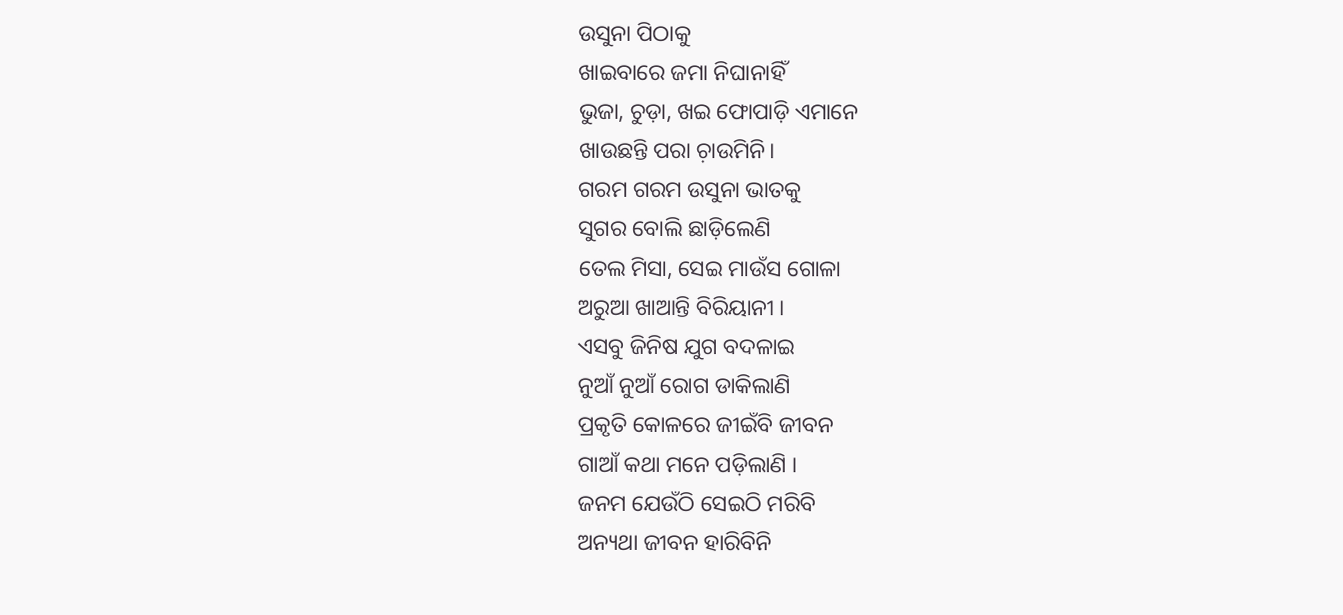ଉସୁନା ପିଠାକୁ
ଖାଇବାରେ ଜମା ନିଘାନାହିଁ
ଭୁଜା, ଚୁଡ଼ା, ଖଇ ଫୋପାଡ଼ି ଏମାନେ
ଖାଉଛନ୍ତି ପରା ଚ଼ାଉମିନି।
ଗରମ ଗରମ ଉସୁନା ଭାତକୁ
ସୁଗର ବୋଲି ଛାଡ଼ିଲେଣି
ତେଲ ମିସା, ସେଇ ମାଉଁସ ଗୋଳା
ଅରୁଆ ଖାଆନ୍ତି ବିରିୟାନୀ ।
ଏସବୁ ଜିନିଷ ଯୁଗ ବଦଳାଇ
ନୁଆଁ ନୁଆଁ ରୋଗ ଡାକିଲାଣି
ପ୍ରକୃତି କୋଳରେ ଜୀଇଁବି ଜୀବନ
ଗାଆଁ କଥା ମନେ ପଡ଼ିଲାଣି ।
ଜନମ ଯେଉଁଠି ସେଇଠି ମରିବି
ଅନ୍ୟଥା ଜୀବନ ହାରିବିନି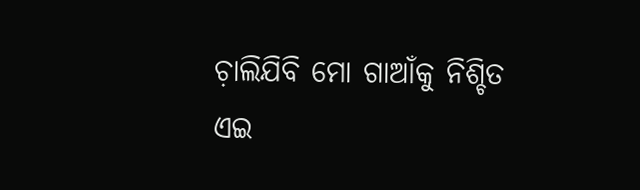ଚ଼ାଲିଯିବି ମୋ ଗାଆଁକୁ ନିଶ୍ଚିତ
ଏଇ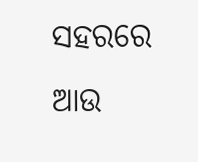ସହରରେ ଆଉ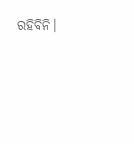ରହିବିନି।